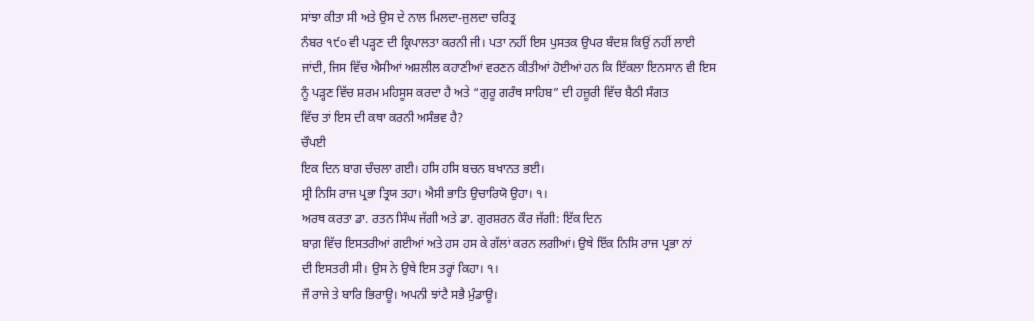ਸਾਂਝਾ ਕੀਤਾ ਸੀ ਅਤੇ ਉਸ ਦੇ ਨਾਲ ਮਿਲਦਾ-ਜੁਲਦਾ ਚਰਿਤ੍ਰ
ਨੰਬਰ ੧੯੦ ਵੀ ਪੜ੍ਹਣ ਦੀ ਕ੍ਰਿਪਾਲਤਾ ਕਰਨੀ ਜੀ। ਪਤਾ ਨਹੀਂ ਇਸ ਪੁਸਤਕ ਉਪਰ ਬੰਦਸ਼ ਕਿਉਂ ਨਹੀਂ ਲਾਈ
ਜਾਂਦੀ, ਜਿਸ ਵਿੱਚ ਐਸੀਆਂ ਅਸ਼ਲੀਲ ਕਹਾਣੀਆਂ ਵਰਣਨ ਕੀਤੀਆਂ ਹੋਈਆਂ ਹਨ ਕਿ ਇੱਕਲਾ ਇਨਸਾਨ ਵੀ ਇਸ
ਨੂੰ ਪੜ੍ਹਣ ਵਿੱਚ ਸ਼ਰਮ ਮਹਿਸੂਸ ਕਰਦਾ ਹੈ ਅਤੇ “ਗੁਰੂ ਗਰੰਥ ਸਾਹਿਬ” ਦੀ ਹਜ਼ੂਰੀ ਵਿੱਚ ਬੈਠੀ ਸੰਗਤ
ਵਿੱਚ ਤਾਂ ਇਸ ਦੀ ਕਥਾ ਕਰਨੀ ਅਸੰਭਵ ਹੈ?
ਚੌਪਈ
ਇਕ ਦਿਨ ਬਾਗ ਚੰਚਲਾ ਗਈ। ਹਸਿ ਹਸਿ ਬਚਨ ਬਖਾਨਤ ਭਈ।
ਸ੍ਰੀ ਨਿਸਿ ਰਾਜ ਪ੍ਰਭਾ ਤ੍ਰਿਯ ਤਹਾ। ਐਸੀ ਭਾਤਿ ਉਚਾਰਿਯੋ ਉਹਾ। ੧।
ਅਰਥ ਕਰਤਾ ਡਾ. ਰਤਨ ਸਿੰਘ ਜੱਗੀ ਅਤੇ ਡਾ. ਗੁਰਸ਼ਰਨ ਕੌਰ ਜੱਗੀ: ਇੱਕ ਦਿਨ
ਬਾਗ਼ ਵਿੱਚ ਇਸਤਰੀਆਂ ਗਈਆਂ ਅਤੇ ਹਸ ਹਸ ਕੇ ਗੱਲਾਂ ਕਰਨ ਲਗੀਆਂ। ਉਥੇ ਇੱਕ ਨਿਸਿ ਰਾਜ ਪ੍ਰਭਾ ਨਾਂ
ਦੀ ਇਸਤਰੀ ਸੀ। ਉਸ ਨੇ ਉਥੇ ਇਸ ਤਰ੍ਹਾਂ ਕਿਹਾ। ੧।
ਜੌ ਰਾਜੇ ਤੇ ਬਾਰਿ ਭਿਰਾਊ। ਅਪਨੀ ਝਾਂਟੈ ਸਭੈ ਮੁੰਡਾਊ।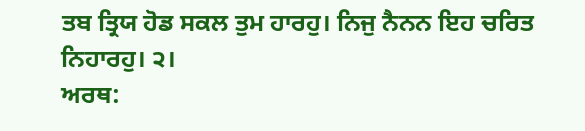ਤਬ ਤ੍ਰਿਯ ਹੋਡ ਸਕਲ ਤੁਮ ਹਾਰਹੁ। ਨਿਜੁ ਨੈਨਨ ਇਹ ਚਰਿਤ ਨਿਹਾਰਹੁ। ੨।
ਅਰਥ: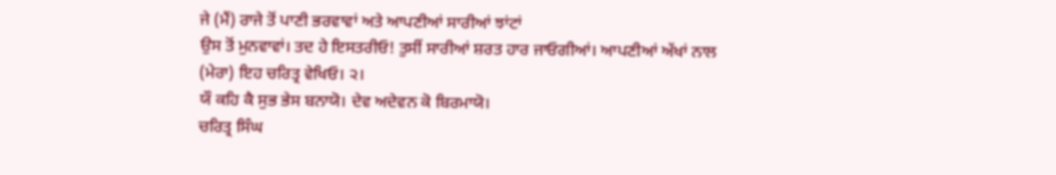ਜੇ (ਮੈਂ) ਰਾਜੇ ਤੋਂ ਪਾਣੀ ਭਰਵਾਵਾਂ ਅਤੇ ਆਪਣੀਆਂ ਸਾਰੀਆਂ ਝਾਂਟਾਂ
ਉਸ ਤੋਂ ਮੁਨਵਾਵਾਂ। ਤਦ ਹੇ ਇਸਤਰੀਓ! ਤੁਸੀਂ ਸਾਰੀਆਂ ਸ਼ਰਤ ਹਾਰ ਜਾਓਗੀਆਂ। ਆਪਣੀਆਂ ਅੱਖਾਂ ਨਾਲ
(ਮੇਰਾ) ਇਹ ਚਰਿਤ੍ਰ ਵੇਖਿਓ। ੨।
ਯੌ ਕਹਿ ਕੈ ਸੁਭ ਭੇਸ ਬਨਾਯੋ। ਦੇਵ ਅਦੇਵਨ ਕੋ ਬਿਰਮਾਯੋ।
ਚਰਿਤ੍ਰ ਸਿੰਘ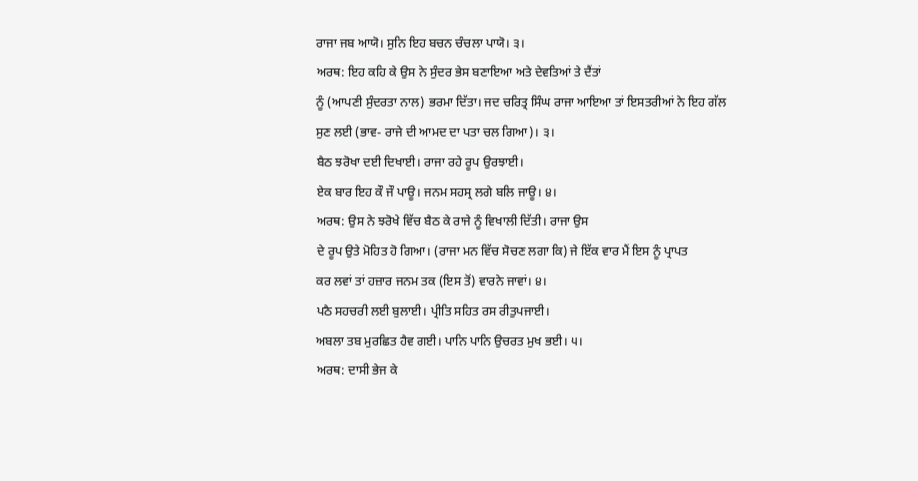ਰਾਜਾ ਜਬ ਆਯੋ। ਸੁਨਿ ਇਹ ਬਚਨ ਚੰਚਲਾ ਪਾਯੋ। ੩।
ਅਰਥ: ਇਹ ਕਹਿ ਕੇ ਉਸ ਨੇ ਸੁੰਦਰ ਭੇਸ ਬਣਾਇਆ ਅਤੇ ਦੇਵਤਿਆਂ ਤੇ ਦੈਂਤਾਂ
ਨੂੰ (ਆਪਣੀ ਸੁੰਦਰਤਾ ਨਾਲ) ਭਰਮਾ ਦਿੱਤਾ। ਜਦ ਚਰਿਤ੍ਰ ਸਿੰਘ ਰਾਜਾ ਆਇਆ ਤਾਂ ਇਸਤਰੀਆਂ ਨੇ ਇਹ ਗੱਲ
ਸੁਣ ਲਈ (ਭਾਵ- ਰਾਜੇ ਦੀ ਆਮਦ ਦਾ ਪਤਾ ਚਲ ਗਿਆ)। ੩।
ਬੈਠ ਝਰੋਖਾ ਦਈ ਦਿਖਾਈ। ਰਾਜਾ ਰਹੇ ਰੂਪ ਉਰਝਾਈ।
ਏਕ ਬਾਰ ਇਹ ਕੌ ਜੌ ਪਾਊ। ਜਨਮ ਸਹਸ੍ਰ ਲਗੇ ਬਲਿ ਜਾਊ। ੪।
ਅਰਥ: ਉਸ ਨੇ ਝਰੋਖੇ ਵਿੱਚ ਬੈਠ ਕੇ ਰਾਜੇ ਨੂੰ ਵਿਖਾਲੀ ਦਿੱਤੀ। ਰਾਜਾ ਉਸ
ਦੇ ਰੂਪ ਉਤੇ ਮੋਹਿਤ ਹੋ ਗਿਆ। (ਰਾਜਾ ਮਨ ਵਿੱਚ ਸੋਚਣ ਲਗਾ ਕਿ) ਜੇ ਇੱਕ ਵਾਰ ਮੈਂ ਇਸ ਨੂੰ ਪ੍ਰਾਪਤ
ਕਰ ਲਵਾਂ ਤਾਂ ਹਜ਼ਾਰ ਜਨਮ ਤਕ (ਇਸ ਤੋਂ) ਵਾਰਨੇ ਜਾਵਾਂ। ੪।
ਪਠੈ ਸਹਚਰੀ ਲਈ ਬੁਲਾਈ। ਪ੍ਰੀਤਿ ਸਹਿਤ ਰਸ ਰੀਤੁਪਜਾਈ।
ਅਬਲਾ ਤਬ ਮੁਰਛਿਤ ਹੈਵ ਗਈ। ਪਾਨਿ ਪਾਨਿ ਉਚਰਤ ਮੁਖ ਭਈ। ੫।
ਅਰਥ: ਦਾਸੀ ਭੇਜ ਕੇ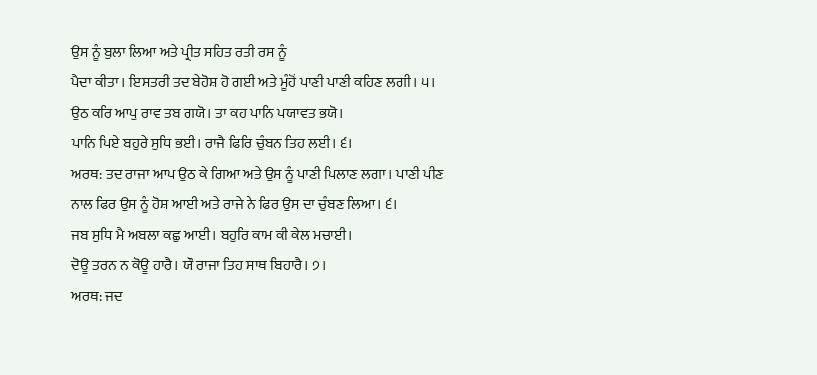ਉਸ ਨੂੰ ਬੁਲਾ ਲਿਆ ਅਤੇ ਪ੍ਰੀਤ ਸਹਿਤ ਰਤੀ ਰਸ ਨੂੰ
ਪੈਦਾ ਕੀਤਾ। ਇਸਤਰੀ ਤਦ ਬੇਹੋਸ਼ ਹੋ ਗਈ ਅਤੇ ਮੂੰਹੋਂ ਪਾਣੀ ਪਾਣੀ ਕਹਿਣ ਲਗੀ। ੫।
ਉਠ ਕਰਿ ਆਪੁ ਰਾਵ ਤਬ ਗਯੋ। ਤਾ ਕਹ ਪਾਨਿ ਪਯਾਵਤ ਭਯੋ।
ਪਾਨਿ ਪਿਏ ਬਹੁਰੇ ਸੁਧਿ ਭਈ। ਰਾਜੈ ਫਿਰਿ ਚੁੰਬਨ ਤਿਹ ਲਈ। ੬।
ਅਰਥ: ਤਦ ਰਾਜਾ ਆਪ ਉਠ ਕੇ ਗਿਆ ਅਤੇ ਉਸ ਨੂੰ ਪਾਣੀ ਪਿਲਾਣ ਲਗਾ। ਪਾਣੀ ਪੀਣ
ਨਾਲ ਫਿਰ ਉਸ ਨੂੰ ਹੋਸ਼ ਆਈ ਅਤੇ ਰਾਜੇ ਨੇ ਫਿਰ ਉਸ ਦਾ ਚੁੰਬਣ ਲਿਆ। ੬।
ਜਬ ਸੁਧਿ ਮੈ ਅਬਲਾ ਕਛੁ ਆਈ। ਬਹੁਰਿ ਕਾਮ ਕੀ ਕੇਲ ਮਚਾਈ।
ਦੋਊ ਤਰਨ ਨ ਕੋਊ ਹਾਰੈ। ਯੌ ਰਾਜਾ ਤਿਹ ਸਾਥ ਬਿਹਾਰੈ। ੭।
ਅਰਥ: ਜਦ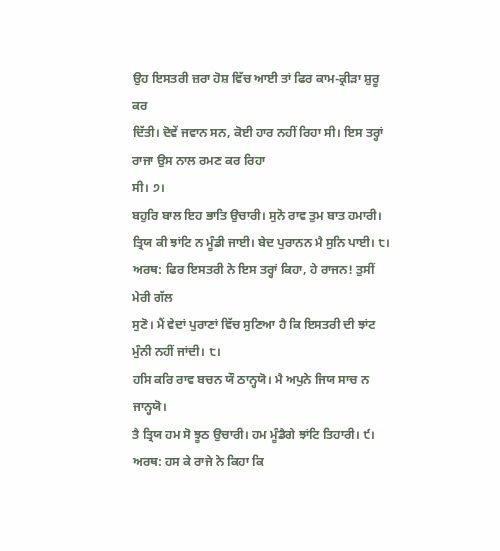ਉਹ ਇਸਤਰੀ ਜ਼ਰਾ ਹੋਸ਼ ਵਿੱਚ ਆਈ ਤਾਂ ਫਿਰ ਕਾਮ-ਕ੍ਰੀੜਾ ਸ਼ੁਰੂ ਕਰ
ਦਿੱਤੀ। ਦੋਵੇਂ ਜਵਾਨ ਸਨ, ਕੋਈ ਹਾਰ ਨਹੀਂ ਰਿਹਾ ਸੀ। ਇਸ ਤਰ੍ਹਾਂ ਰਾਜਾ ਉਸ ਨਾਲ ਰਮਣ ਕਰ ਰਿਹਾ
ਸੀ। ੭।
ਬਹੁਰਿ ਬਾਲ ਇਹ ਭਾਤਿ ਉਚਾਰੀ। ਸੁਨੋ ਰਾਵ ਤੁਮ ਬਾਤ ਹਮਾਰੀ।
ਤ੍ਰਿਯ ਕੀ ਝਾਂਟਿ ਨ ਮੂੰਡੀ ਜਾਈ। ਬੇਦ ਪੁਰਾਨਨ ਮੈ ਸੁਨਿ ਪਾਈ। ੮।
ਅਰਥ: ਫਿਰ ਇਸਤਰੀ ਨੇ ਇਸ ਤਰ੍ਹਾਂ ਕਿਹਾ, ਹੇ ਰਾਜਨ! ਤੁਸੀਂ ਮੇਰੀ ਗੱਲ
ਸੁਣੋ। ਮੈਂ ਵੇਦਾਂ ਪੁਰਾਣਾਂ ਵਿੱਚ ਸੁਣਿਆ ਹੈ ਕਿ ਇਸਤਰੀ ਦੀ ਝਾਂਟ ਮੁੰਨੀ ਨਹੀਂ ਜਾਂਦੀ। ੮।
ਹਸਿ ਕਰਿ ਰਾਵ ਬਚਨ ਯੌ ਠਾਨ੍ਹਯੋ। ਮੈ ਅਪੁਨੇ ਜਿਯ ਸਾਚ ਨ ਜਾਨ੍ਹਯੋ।
ਤੈ ਤ੍ਰਿਯ ਹਮ ਸੋ ਝੂਠ ਉਚਾਰੀ। ਹਮ ਮੂੰਡੈਗੇ ਝਾਂਟਿ ਤਿਹਾਰੀ। ੯।
ਅਰਥ: ਹਸ ਕੇ ਰਾਜੇ ਨੇ ਕਿਹਾ ਕਿ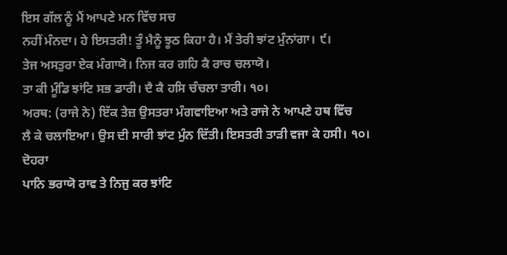ਇਸ ਗੱਲ ਨੂੰ ਮੈਂ ਆਪਣੇ ਮਨ ਵਿੱਚ ਸਚ
ਨਹੀਂ ਮੰਨਦਾ। ਹੇ ਇਸਤਰੀ! ਤੂੰ ਮੈਨੂੰ ਝੂਠ ਕਿਹਾ ਹੈ। ਮੈਂ ਤੇਰੀ ਝਾਂਟ ਮੁੰਨਾਂਗਾ। ੯।
ਤੇਜ ਅਸਤੁਰਾ ਏਕ ਮੰਗਾਯੋ। ਨਿਜ ਕਰ ਗਹਿ ਕੈ ਰਾਚ ਚਲਾਯੋ।
ਤਾ ਕੀ ਮੂੰਡਿ ਝਾਂਟਿ ਸਭ ਡਾਰੀ। ਦੈ ਕੈ ਹਸਿ ਚੰਚਲਾ ਤਾਰੀ। ੧੦।
ਅਰਥ: (ਰਾਜੇ ਨੇ) ਇੱਕ ਤੇਜ਼ ਉਸਤਰਾ ਮੰਗਵਾਇਆ ਅਤੇ ਰਾਜੇ ਨੇ ਆਪਣੇ ਹਥ ਵਿੱਚ
ਲੈ ਕੇ ਚਲਾਇਆ। ਉਸ ਦੀ ਸਾਰੀ ਝਾਂਟ ਮੁੰਨ ਦਿੱਤੀ। ਇਸਤਰੀ ਤਾੜੀ ਵਜਾ ਕੇ ਹਸੀ। ੧੦।
ਦੋਹਰਾ
ਪਾਨਿ ਭਰਾਯੋ ਰਾਵ ਤੇ ਨਿਜੁ ਕਰ ਝਾਂਟਿ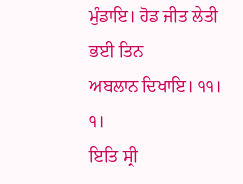ਮੁੰਡਾਇ। ਹੋਡ ਜੀਤ ਲੇਤੀ ਭਈ ਤਿਨ
ਅਬਲਾਨ ਦਿਖਾਇ। ੧੧। ੧।
ਇਤਿ ਸ੍ਰੀ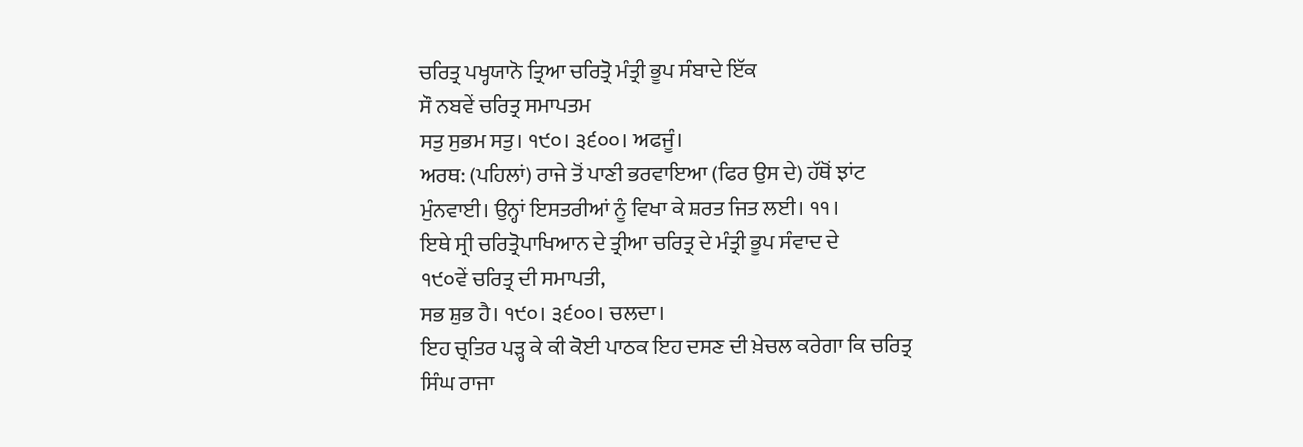ਚਰਿਤ੍ਰ ਪਖ੍ਹਯਾਨੋ ਤ੍ਰਿਆ ਚਰਿਤ੍ਰੋ ਮੰਤ੍ਰੀ ਭੂਪ ਸੰਬਾਦੇ ਇੱਕ
ਸੌ ਨਬਵੇਂ ਚਰਿਤ੍ਰ ਸਮਾਪਤਮ
ਸਤੁ ਸੁਭਮ ਸਤੁ। ੧੯੦। ੩੬੦੦। ਅਫਜੂੰ।
ਅਰਥ: (ਪਹਿਲਾਂ) ਰਾਜੇ ਤੋਂ ਪਾਣੀ ਭਰਵਾਇਆ (ਫਿਰ ਉਸ ਦੇ) ਹੱਥੋਂ ਝਾਂਟ
ਮੁੰਨਵਾਈ। ਉਨ੍ਹਾਂ ਇਸਤਰੀਆਂ ਨੂੰ ਵਿਖਾ ਕੇ ਸ਼ਰਤ ਜਿਤ ਲਈ। ੧੧।
ਇਥੇ ਸ੍ਰੀ ਚਰਿਤ੍ਰੋਪਾਖਿਆਨ ਦੇ ਤ੍ਰੀਆ ਚਰਿਤ੍ਰ ਦੇ ਮੰਤ੍ਰੀ ਭੂਪ ਸੰਵਾਦ ਦੇ
੧੯੦ਵੇਂ ਚਰਿਤ੍ਰ ਦੀ ਸਮਾਪਤੀ,
ਸਭ ਸ਼ੁਭ ਹੈ। ੧੯੦। ੩੬੦੦। ਚਲਦਾ।
ਇਹ ਚ੍ਰਤਿਰ ਪੜ੍ਹ ਕੇ ਕੀ ਕੋਈ ਪਾਠਕ ਇਹ ਦਸਣ ਦੀ ਖ਼ੇਚਲ ਕਰੇਗਾ ਕਿ ਚਰਿਤ੍ਰ
ਸਿੰਘ ਰਾਜਾ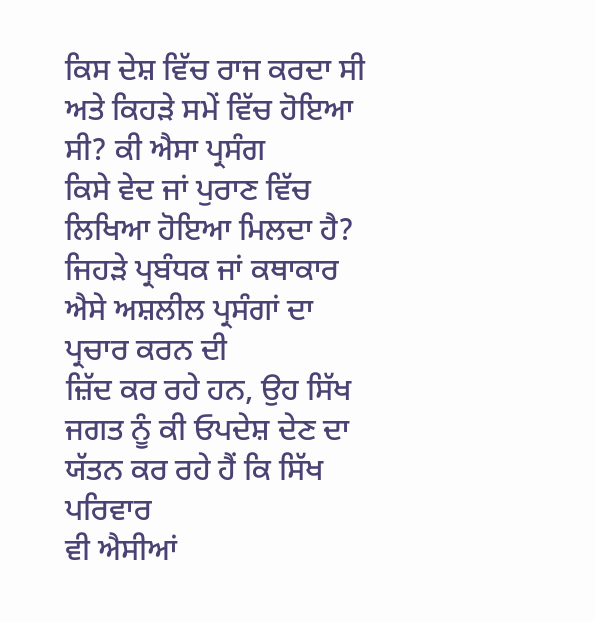ਕਿਸ ਦੇਸ਼ ਵਿੱਚ ਰਾਜ ਕਰਦਾ ਸੀ ਅਤੇ ਕਿਹੜੇ ਸਮੇਂ ਵਿੱਚ ਹੋਇਆ ਸੀ? ਕੀ ਐਸਾ ਪ੍ਰਸੰਗ
ਕਿਸੇ ਵੇਦ ਜਾਂ ਪੁਰਾਣ ਵਿੱਚ ਲਿਖਿਆ ਹੋਇਆ ਮਿਲਦਾ ਹੈ?
ਜਿਹੜੇ ਪ੍ਰਬੰਧਕ ਜਾਂ ਕਥਾਕਾਰ ਐਸੇ ਅਸ਼ਲੀਲ ਪ੍ਰਸੰਗਾਂ ਦਾ ਪ੍ਰਚਾਰ ਕਰਨ ਦੀ
ਜ਼ਿੱਦ ਕਰ ਰਹੇ ਹਨ, ਉਹ ਸਿੱਖ ਜਗਤ ਨੂੰ ਕੀ ਓਪਦੇਸ਼ ਦੇਣ ਦਾ ਯੱਤਨ ਕਰ ਰਹੇ ਹੈਂ ਕਿ ਸਿੱਖ ਪਰਿਵਾਰ
ਵੀ ਐਸੀਆਂ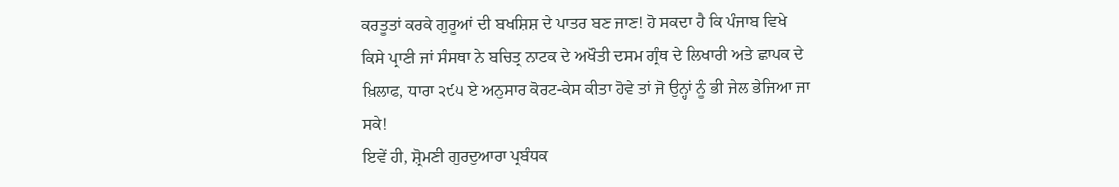ਕਰਤੂਤਾਂ ਕਰਕੇ ਗੁਰੂਆਂ ਦੀ ਬਖਸ਼ਿਸ਼ ਦੇ ਪਾਤਰ ਬਣ ਜਾਣ! ਹੋ ਸਕਦਾ ਹੈ ਕਿ ਪੰਜਾਬ ਵਿਖੇ
ਕਿਸੇ ਪ੍ਰਾਣੀ ਜਾਂ ਸੰਸਥਾ ਨੇ ਬਚਿਤ੍ਰ ਨਾਟਕ ਦੇ ਅਖੌਤੀ ਦਸਮ ਗ੍ਰੰਥ ਦੇ ਲਿਖਾਰੀ ਅਤੇ ਛਾਪਕ ਦੇ
ਖ਼ਿਲਾਫ, ਧਾਰਾ ੨੯੫ ਏ ਅਨੁਸਾਰ ਕੋਰਟ-ਕੇਸ ਕੀਤਾ ਹੋਵੇ ਤਾਂ ਜੋ ਉਨ੍ਹਾਂ ਨੂੰ ਭੀ ਜੇਲ ਭੇਜਿਆ ਜਾ
ਸਕੇ!
ਇਵੇਂ ਹੀ, ਸ਼੍ਰੋਮਣੀ ਗੁਰਦੁਆਰਾ ਪ੍ਰਬੰਧਕ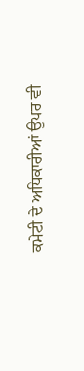ਕਮੇਟੀ ਦੇ ਅਧਿਕਾਰੀਆਂ ਉਪਰ ਵੀ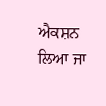ਐਕਸ਼ਨ ਲਿਆ ਜਾ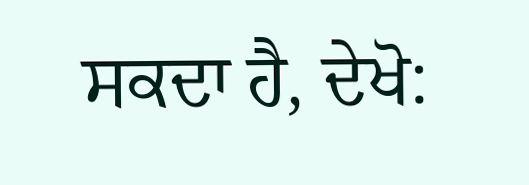ਸਕਦਾ ਹੈ, ਦੇਖੋ: